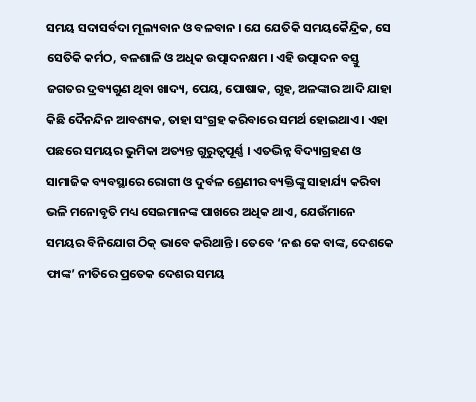ସମୟ ସଦାସର୍ବଦା ମୂଲ୍ୟବାନ ଓ ବଳବାନ । ଯେ ଯେତିକି ସମୟକୈନ୍ଦ୍ରିକ, ସେ ସେତିକି କର୍ମଠ, ବଳଶାଳି ଓ ଅଧିକ ଉତ୍ପାଦନକ୍ଷମ । ଏହି ଉତ୍ପାଦନ ବସ୍ତୁ ଜଗତର ଦ୍ରବ୍ୟଗୁଣ ଥିବା ଖାଦ୍ୟ, ପେୟ, ପୋଷାକ, ଗୃହ, ଅଳଙ୍କାର ଆଦି ଯାହା କିଛି ଦୈନନ୍ଦିନ ଆବଶ୍ୟକ, ତାହା ସଂଗ୍ରହ କରିବାରେ ସମର୍ଥ ହୋଇଥାଏ । ଏହା ପଛରେ ସମୟର ଭୁମିକା ଅତ୍ୟନ୍ତ ଗୁରୁତ୍ୱପୂର୍ଣ୍ଣ । ଏତଦ୍ଭିନ୍ନ ବିଦ୍ୟାଗ୍ରହଣ ଓ ସାମାଜିକ ବ୍ୟବସ୍ଥାରେ ରୋଗୀ ଓ ଦୁର୍ବଳ ଶ୍ରେଣୀର ବ୍ୟକ୍ତିଙ୍କୁ ସାହାର୍ଯ୍ୟ କରିବା ଭଳି ମନୋବୃତି ମଧ୍ୟ ସେଇମାନଙ୍କ ପାଖରେ ଅଧିକ ଥାଏ, ଯେଉଁମାନେ ସମୟର ବିନିଯୋଗ ଠିକ୍ ଭାବେ କରିଥାନ୍ତି । ତେବେ ‘ନଈ କେ ବାଙ୍କ, ଦେଶକେ ଫାଙ୍କ’ ନୀତିରେ ପ୍ରତେକ ଦେଶର ସମୟ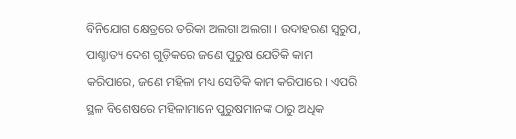ବିନିଯୋଗ କ୍ଷେତ୍ରରେ ତରିକା ଅଲଗା ଅଲଗା । ଉଦାହରଣ ସ୍ୱରୁପ, ପାଶ୍ଚାତ୍ୟ ଦେଶ ଗୁଡ଼ିକରେ ଜଣେ ପୁରୁଷ ଯେତିକି କାମ କରିପାରେ, ଜଣେ ମହିଳା ମଧ୍ୟ ସେତିକି କାମ କରିପାରେ । ଏପରି ସ୍ଥଳ ବିଶେଷରେ ମହିଳାମାନେ ପୁରୁଷମାନଙ୍କ ଠାରୁ ଅଧିକ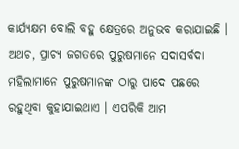କାର୍ଯ୍ୟକ୍ଷମ ବୋଲି ବହୁ କ୍ଷେତ୍ରରେ ଅନୁଭବ କରାଯାଇଛି । ଅଥଚ, ପ୍ରାଚ୍ୟ ଜଗତରେ ପୁରୁଷମାନେ ସଦାସର୍ବଦା ମହିଲାମାନେ ପୁରୁଷମାନଙ୍କ ଠାରୁ ପାଦେ ପଛରେ ରହୁଥିବା କୁହାଯାଇଥାଏ । ଏପରିକି ଆମ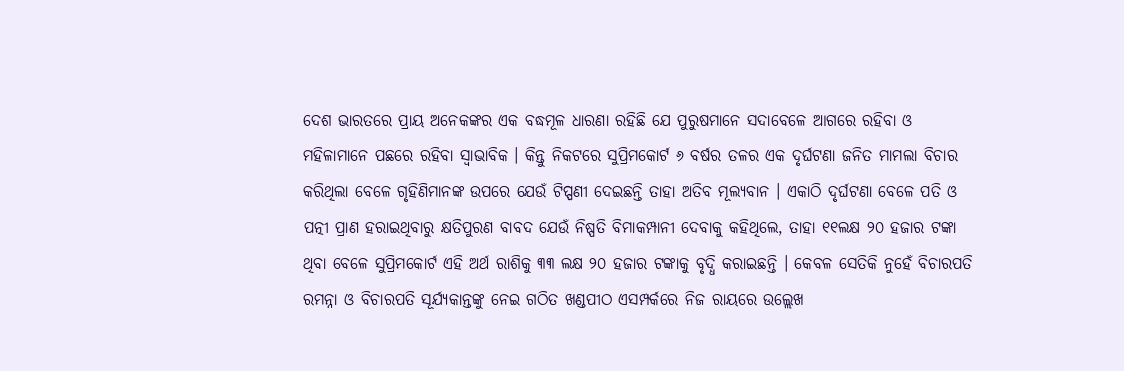ଦେଶ ଭାରତରେ ପ୍ରାୟ ଅନେକଙ୍କର ଏକ ବଦ୍ଧମୂଳ ଧାରଣା ରହିଛି ଯେ ପୁରୁଷମାନେ ସଦାବେଳେ ଆଗରେ ରହିବା ଓ ମହିଳାମାନେ ପଛରେ ରହିବା ସ୍ୱାଭାବିକ । କିନ୍ତୁ ନିକଟରେ ସୁପ୍ରିମକୋର୍ଟ ୬ ବର୍ଷର ତଳର ଏକ ଦୃର୍ଘଟଣା ଜନିତ ମାମଲା ବିଚାର କରିଥିଲା ବେଳେ ଗୃହିଣିମାନଙ୍କ ଉପରେ ଯେଉଁ ଟିପ୍ପଣୀ ଦେଇଛନ୍ତି ତାହା ଅତିବ ମୂଲ୍ୟବାନ । ଏକାଠି ଦୃର୍ଘଟଣା ବେଳେ ପତି ଓ ପତ୍ନୀ ପ୍ରାଣ ହରାଇଥିବାରୁ କ୍ଷତିପୁରଣ ବାବଦ ଯେଉଁ ନିଷ୍ପତି ବିମାକମ୍ପାନୀ ଦେବାକୁ କହିଥିଲେ, ତାହା ୧୧ଲକ୍ଷ ୨୦ ହଜାର ଟଙ୍କା ଥିବା ବେଳେ ସୁପ୍ରିମକୋର୍ଟ ଏହି ଅର୍ଥ ରାଶିକୁ ୩୩ ଲକ୍ଷ ୨୦ ହଜାର ଟଙ୍କାକୁ ବୃଦ୍ଧି କରାଇଛନ୍ତି । କେବଳ ସେତିକି ନୁହେଁ ବିଚାରପତି ରମନ୍ନା ଓ ବିଚାରପତି ସୂର୍ଯ୍ୟକାନ୍ତଙ୍କୁ ନେଇ ଗଠିତ ଖଣ୍ଡପୀଠ ଏସମ୍ପର୍କରେ ନିଜ ରାୟରେ ଉଲ୍ଲେଖ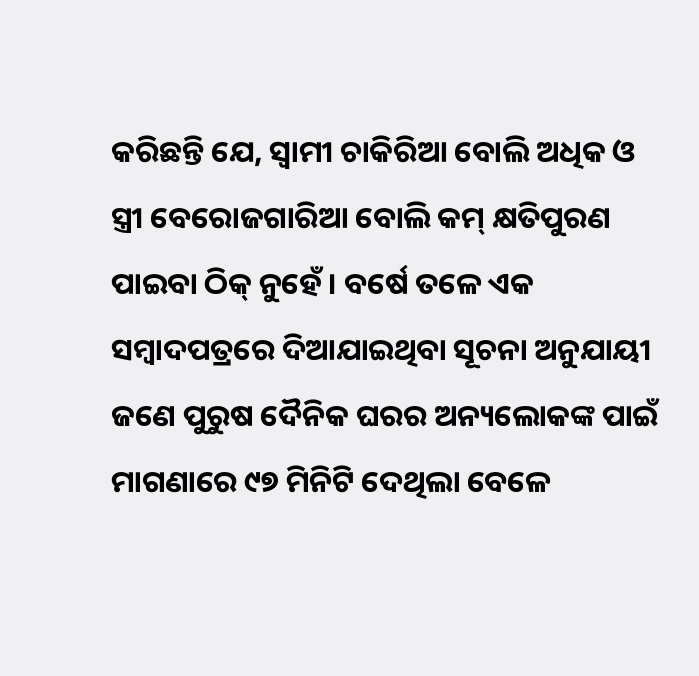କରିଛନ୍ତି ଯେ, ସ୍ୱାମୀ ଚାକିରିଆ ବୋଲି ଅଧିକ ଓ ସ୍ତ୍ରୀ ବେରୋଜଗାରିଆ ବୋଲି କମ୍ କ୍ଷତିପୁରଣ ପାଇବା ଠିକ୍ ନୁହେଁ । ବର୍ଷେ ତଳେ ଏକ ସମ୍ବାଦପତ୍ରରେ ଦିଆଯାଇଥିବା ସୂଚନା ଅନୁଯାୟୀ ଜଣେ ପୁରୁଷ ଦୈନିକ ଘରର ଅନ୍ୟଲୋକଙ୍କ ପାଇଁ ମାଗଣାରେ ୯୭ ମିନିଟି ଦେଥିଲା ବେଳେ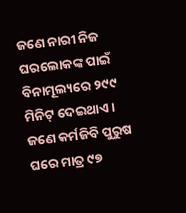ଜଣେ ନାରୀ ନିଜ ଘରଲୋକଙ୍କ ପାଇଁ ବିନାମୂଲ୍ୟରେ ୨୯୯ ମିନିଟ୍ ଦେଇଥାଏ । ଜଣେ କର୍ମଜିବି ପୁରୁଷ ଘରେ ମାତ୍ର ୯୭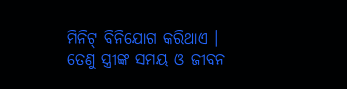ମିନିଟ୍ ବିନିଯୋଗ କରିଥାଏ । ତେଣୁ ସ୍ତ୍ରୀଙ୍କ ସମୟ ଓ ଜୀବନ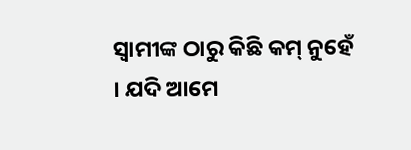ସ୍ୱାମୀଙ୍କ ଠାରୁ କିଛି କମ୍ ନୁହେଁ । ଯଦି ଆମେ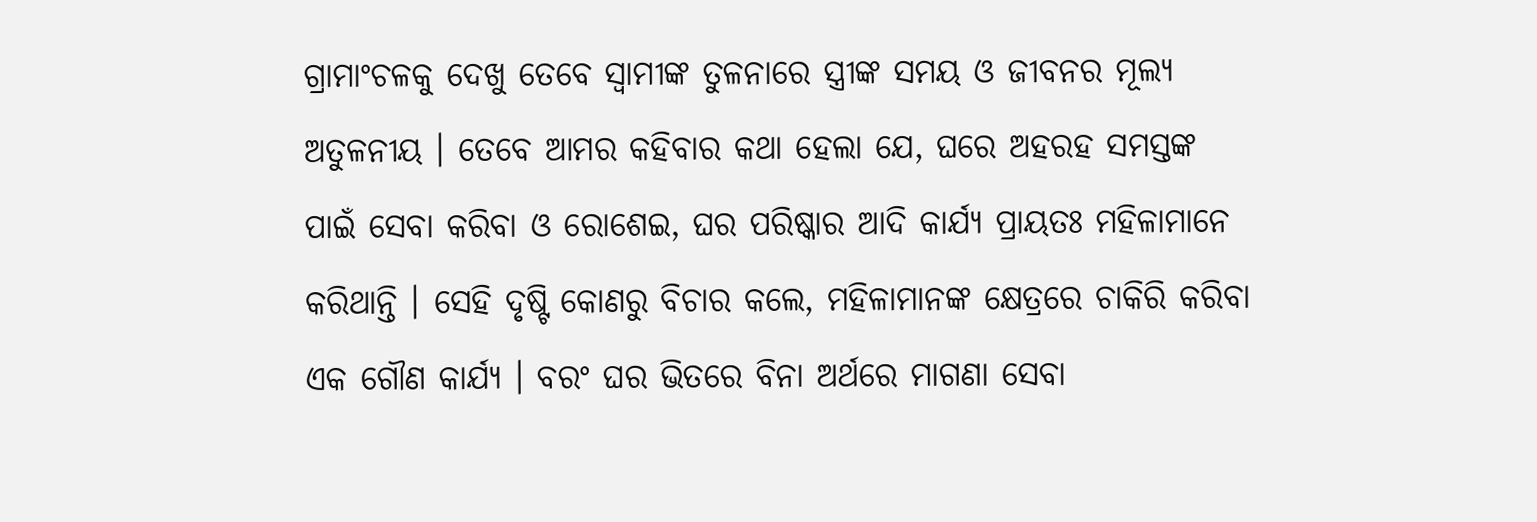ଗ୍ରାମାଂଚଳକୁ ଦେଖୁ ତେବେ ସ୍ୱାମୀଙ୍କ ତୁଳନାରେ ସ୍ତ୍ରୀଙ୍କ ସମୟ ଓ ଜୀବନର ମୂଲ୍ୟ ଅତୁଳନୀୟ । ତେବେ ଆମର କହିବାର କଥା ହେଲା ଯେ, ଘରେ ଅହରହ ସମସ୍ତଙ୍କ ପାଇଁ ସେବା କରିବା ଓ ରୋଶେଇ, ଘର ପରିଷ୍କାର ଆଦି କାର୍ଯ୍ୟ ପ୍ରାୟତଃ ମହିଳାମାନେ କରିଥାନ୍ତି । ସେହି ଦୃଷ୍ଟି କୋଣରୁ ବିଚାର କଲେ, ମହିଳାମାନଙ୍କ କ୍ଷେତ୍ରରେ ଚାକିରି କରିବା ଏକ ଗୌଣ କାର୍ଯ୍ୟ । ବରଂ ଘର ଭିତରେ ବିନା ଅର୍ଥରେ ମାଗଣା ସେବା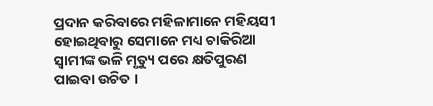ପ୍ରଦାନ କରିବାରେ ମହିଳାମାନେ ମହିୟସୀ ହୋଇଥିବାରୁ ସେମାନେ ମଧ୍ୟ ଚାକିରିଆ ସ୍ୱାମୀଙ୍କ ଭଳି ମୃତ୍ୟୁ ପରେ କ୍ଷତିପୁରଣ ପାଇବା ଉଚିତ ।